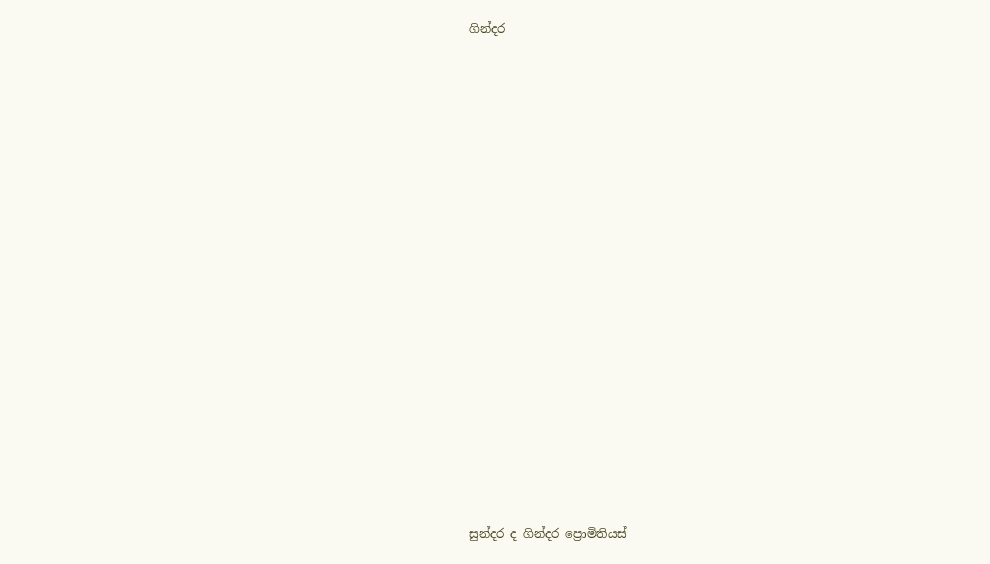ගින්දර


















සුන්දර ද ගින්දර ප්‍රොමිතියස්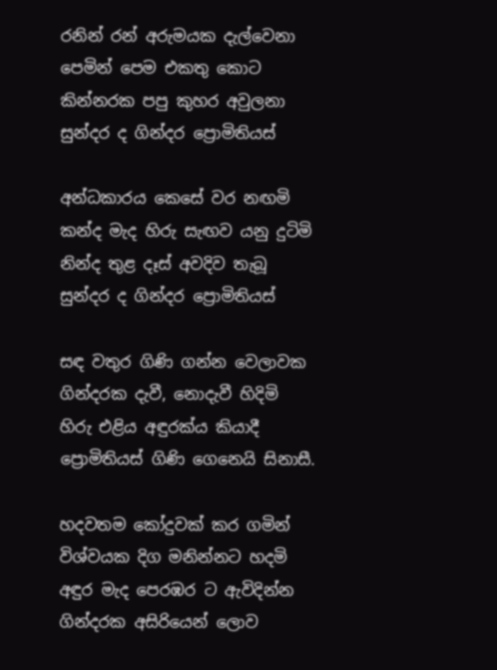රනින් රන් අරුමයක දැල්වෙනා
පෙමින් පෙම එකතු කොට
කින්නරක පපු කුහර අවුලනා
සුන්දර ද ගින්දර ප්‍රොමිතියස්

අන්ධකාරය කෙසේ වර නඟමි
කන්ද මැද හිරු සැඟව යනු දුටිමි
නින්ද තුළ දෑස් අවදිව තැබූ
සුන්දර ද ගින්දර ප්‍රොමිතියස්

සඳ වතුර ගිණි ගන්න වෙලාවක
ගින්දරක දැවී, නොදැවී හිදිමි
හිරු එළිය අඳුරක්ය කියාදී
ප්‍රොමිතියස් ගිණි ගෙනෙයි සිනාසී.

හදවතම කෝදුවක් කර ගමින්
විශ්වයක දිග මනින්නට හදමි
අඳුර මැද පෙරඹර ට ඇවිදින්න
ගින්දරක අසිරියෙන් ලොව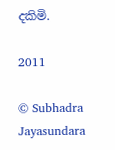දකිමි.

2011

© Subhadra Jayasundara